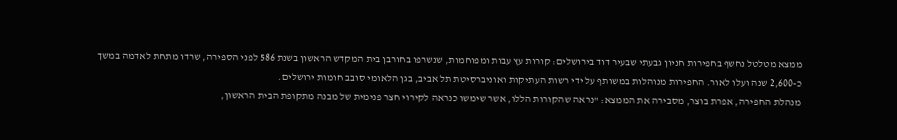ממצא מטלטל נחשף בחפירות חניון גבעתי שבעיר דוד בירושלים: קורות עץ עבות ומפוחמות, שנשרפו בחורבן בית המקדש הראשון בשנת 586 לפני הספירה, שרדו מתחת לאדמה במשך כ-2,600 שנה ועלו לאור. החפירות מנוהלות במשותף על ידי רשות העתיקות ואוניברסיטת תל אביב, בגן הלאומי סובב חומות ירושלים.
מנהלת החפירה, אפרת בוצר, מסבירה את הממצא: "נראה שהקורות הללו, אשר שימשו כנראה לקירוי חצר פנימית של מבנה מתקופת הבית הראשון,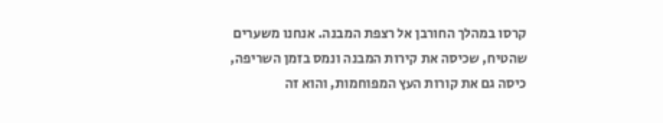קרסו במהלך החורבן אל רצפת המבנה. אנחנו משערים שהטיח, שכיסה את קירות המבנה ונמס בזמן השריפה, כיסה גם את קורות העץ המפוחמות, והוא זה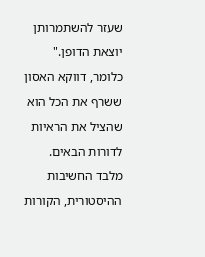שעזר להשתמרותן יוצאת הדופן." כלומר, דווקא האסון ששרף את הכל הוא שהציל את הראיות לדורות הבאים.
מלבד החשיבות ההיסטורית, הקורות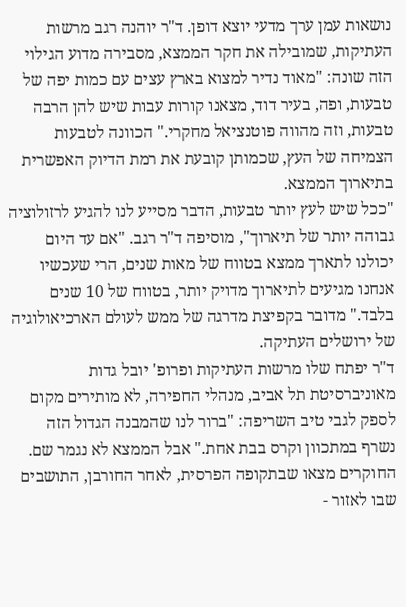נושאות עמן ערך מדעי יוצא דופן. ד"ר יוהנה רגב מרשות העתיקות, שמובילה את חקר הממצא, מסבירה מדוע הגילוי הזה שונה: "מאוד נדיר למצוא בארץ עצים עם כמות יפה של טבעות, ופה, בעיר דוד, מצאנו קורות עבות שיש להן הרבה טבעות, וזה מהווה פוטנציאל מחקרי." הכוונה לטבעות הצמיחה של העץ, שכמותן קובעת את רמת הדיוק האפשרית בתיארוך הממצא.
"ככל שיש לעץ יותר טבעות, הדבר מסייע לנו להגיע לרזולוציה גבוהה יותר של תיארוך", מוסיפה ד"ר רגב. "אם עד היום יכולנו לתארך ממצא בטווח של מאות שנים, הרי שעכשיו אנחנו מגיעים לתיארוך מדויק יותר, בטווח של 10 שנים בלבד." מדובר בקפיצת מדרגה של ממש לעולם הארכיאולוגיה של ירושלים העתיקה.
ד"ר יפתח שלו מרשות העתיקות ופרופ' יובל גדות מאוניברסיטת תל אביב, מנהלי החפירה, לא מותירים מקום לספק לגבי טיב השריפה: "ברור לנו שהמבנה הגדול הזה נשרף במתכוון וקרס בבת אחת." אבל הממצא לא נגמר שם. החוקרים מצאו שבתקופה הפרסית, לאחר החורבן, התושבים שבו לאזור -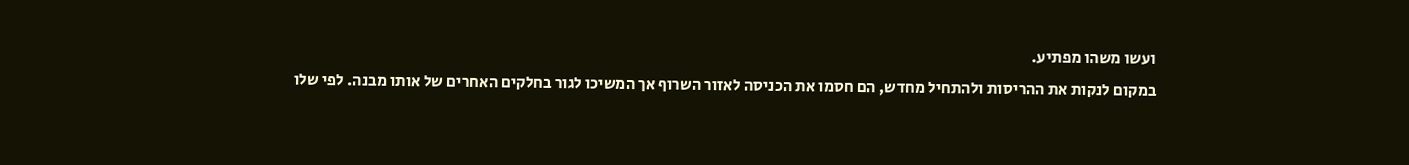ועשו משהו מפתיע.
במקום לנקות את ההריסות ולהתחיל מחדש, הם חסמו את הכניסה לאזור השרוף אך המשיכו לגור בחלקים האחרים של אותו מבנה. לפי שלו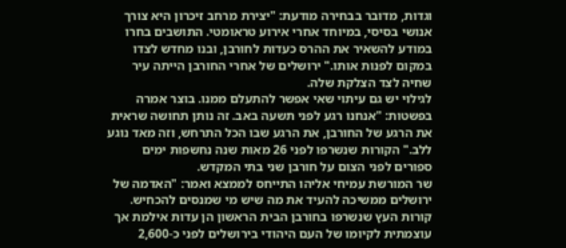וגדות, מדובר בבחירה מודעת: "יצירת מרחב זיכרון היא צורך אנושי בסיסי, במיוחד אחרי אירוע טראומטי. התושבים בחרו במודע להשאיר את ההרס כעדות לחורבן, ובנו מחדש לצדו במקום לפנות אותו." ירושלים של אחרי החורבן הייתה עיר שחיה לצד הצלקת שלה.
לגילוי יש גם עיתוי שאי אפשר להתעלם ממנו. בוצר אמרה בפשטות: "אנחנו רגע לפני תשעה באב. זה נותן תחושה שראית את הרגע של החורבן, את הרגע שבו הכל התרחש, וזה מאד נוגע ללב." הקורות שנשרפו לפני 26 מאות שנה נחשפות ימים ספורים לפני הצום על חורבן שני בתי המקדש.
שר המורשת עמיחי אליהו התייחס לממצא ואמר: "האדמה של ירושלים ממשיכה להעיד את מה שיש מי שמנסים להכחיש. קורות העץ שנשרפו בחורבן הבית הראשון הן עדות אילמת אך עוצמתית לקיומו של העם היהודי בירושלים לפני כ-2,600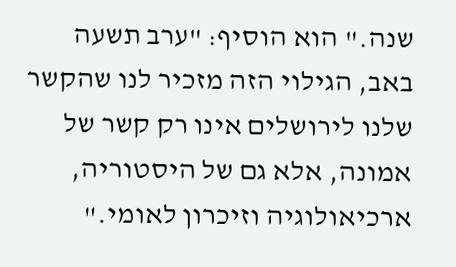שנה." הוא הוסיף: "ערב תשעה באב, הגילוי הזה מזכיר לנו שהקשר שלנו לירושלים אינו רק קשר של אמונה, אלא גם של היסטוריה, ארכיאולוגיה וזיכרון לאומי."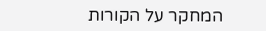המחקר על הקורות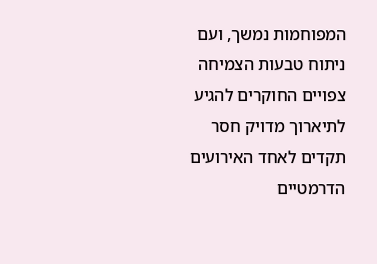המפוחמות נמשך, ועם ניתוח טבעות הצמיחה צפויים החוקרים להגיע לתיארוך מדויק חסר תקדים לאחד האירועים הדרמטיים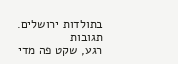בתולדות ירושלים.
תגובות
רגע, שקט פה מדי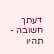דעתך חשובה - תהיו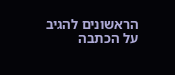הראשונים להגיב על הכתבה